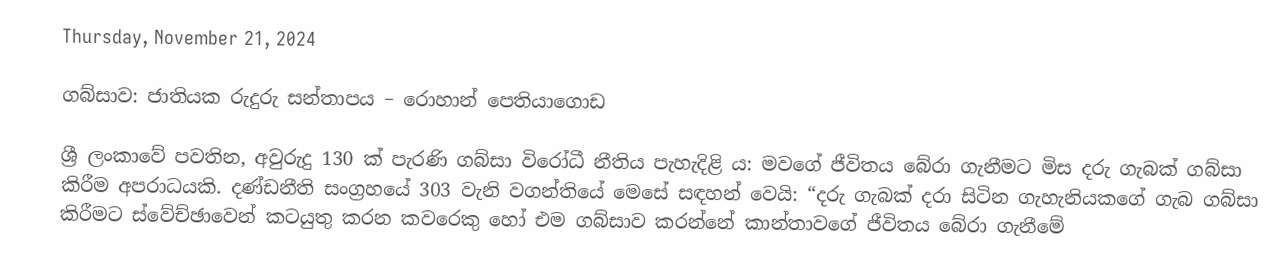Thursday, November 21, 2024

ගබ්සාව: ජාතියක රුදුරු සන්තාපය – රොහාන් පෙතියාගොඩ

ශ්‍රී ලංකාවේ පවතින, අවුරුදු 130 ක් පැරණි ගබ්සා විරෝධී නීතිය පැහැදිළි ය: මවගේ ජීවිතය බේරා ගැනීමට මිස දරු ගැබක් ගබ්සා කිරීම අපරාධයකි. දණ්ඩනීති සංග්‍රහයේ 303 වැනි වගන්තියේ මෙසේ සඳහන් වෙයි: “දරු ගැබක් දරා සිටින ගැහැනියකගේ ගැබ ගබ්සා කිරීමට ස්වේච්ඡාවෙන් කටයුතු කරන කවරෙකු හෝ එම ගබ්සාව කරන්නේ කාන්තාවගේ ජීවිතය බේරා ගැනීමේ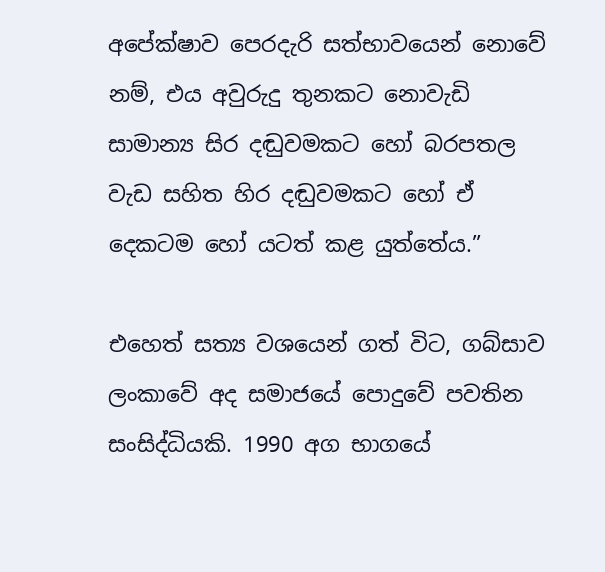අපේක්ෂාව පෙරදැරි සත්භාවයෙන් නොවේ නම්, එය අවුරුදු තුනකට නොවැඩි සාමාන්‍ය සිර දඬුවමකට හෝ බරපතල වැඩ සහිත හිර දඬුවමකට හෝ ඒ දෙකටම හෝ යටත් කළ යුත්තේය.”

එහෙත් සත්‍ය වශයෙන් ගත් විට, ගබ්සාව ලංකාවේ අද සමාජයේ පොදුවේ පවතින සංසිද්ධියකි. 1990 අග භාගයේ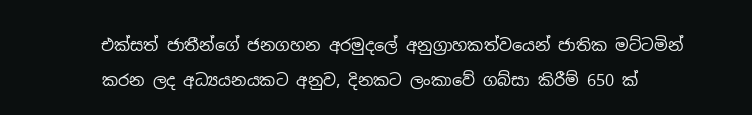එක්සත් ජාතීන්ගේ ජනගහන අරමුදලේ අනුග්‍රාහකත්වයෙන් ජාතික මට්ටමින් කරන ලද අධ්‍යයනයකට අනුව, දිනකට ලංකාවේ ගබ්සා කිරීම් 650 ක්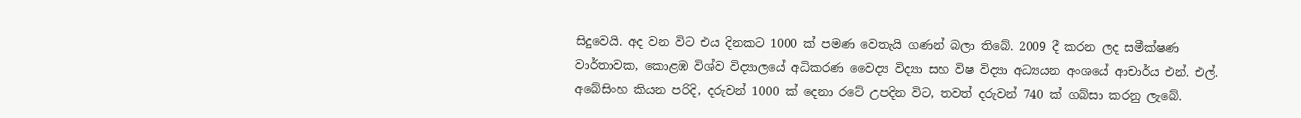සිදුවෙයි. අද වන විට එය දිනකට 1000 ක් පමණ වෙතැයි ගණන් බලා තිබේ. 2009 දී කරන ලද සමීක්ෂණ වාර්තාවක, කොළඹ විශ්ව විද්‍යාලයේ අධිකරණ වෛද්‍ය විද්‍යා සහ විෂ විද්‍යා අධ්‍යයන අංශයේ ආචාර්ය එන්. එල්. අබේසිංහ කියන පරිදි, දරුවන් 1000 ක් දෙනා රටේ උපදින විට, තවත් දරුවන් 740 ක් ගබ්සා කරනු ලැබේ.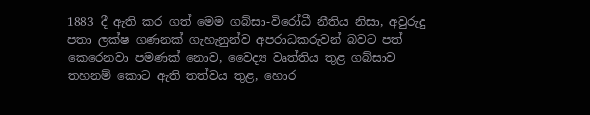1883 දී ඇති කර ගත් මෙම ගබ්සා-විරෝධී නීතිය නිසා, අවුරුදු පතා ලක්ෂ ගණනක් ගැහැනුන්ව අපරාධකරුවන් බවට පත් කෙරෙනවා පමණක් නොව, වෛද්‍ය වෘත්තිය තුළ ගබ්සාව තහනම් කොට ඇති තත්වය තුළ, හොර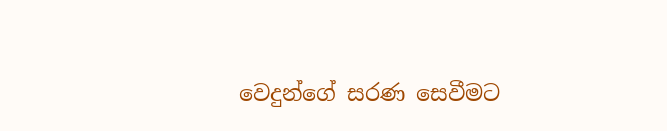වෙදුන්ගේ සරණ සෙවීමට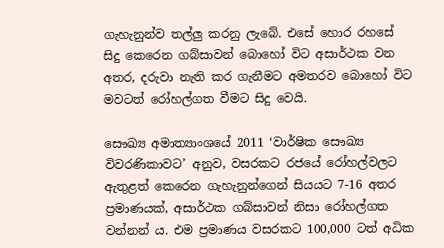ගැහැනුන්ව තල්ලු කරනු ලැබේ. එසේ හොර රහසේ සිදු කෙරෙන ගබ්සාවන් බොහෝ විට අසාර්ථක වන අතර, දරුවා නැති කර ගැනීමට අමතරව බොහෝ විට මවටත් රෝහල්ගත වීමට සිදු වෙයි.

සෞඛ්‍ය අමාත්‍යාංශයේ 2011 ‘වාර්ෂික සෞඛ්‍ය විවරණිකාවට’ අනුව, වසරකට රජයේ රෝහල්වලට ඇතුළත් කෙරෙන ගැහැනුන්ගෙන් සියයට 7-16 අතර ප්‍රමාණයක්, අසාර්ථක ගබ්සාවන් නිසා රෝහල්ගත වන්නන් ය. එම ප්‍රමාණය වසරකට 100,000 ටත් අධික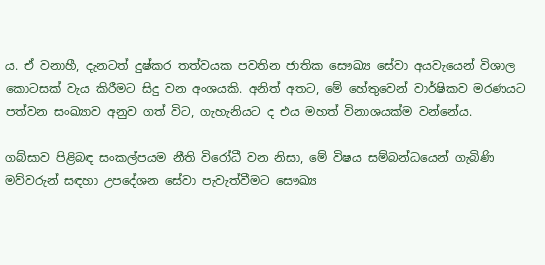ය. ඒ වනාහී, දැනටත් දුෂ්කර තත්වයක පවතින ජාතික සෞඛ්‍ය සේවා අයවැයෙන් විශාල කොටසක් වැය කිරීමට සිදු වන අංශයකි. අනිත් අතට, මේ හේතුවෙන් වාර්ෂිකව මරණයට පත්වන සංඛ්‍යාව අනුව ගත් විට, ගැහැනියට ද එය මහත් විනාශයක්ම වන්නේය.

ගබ්සාව පිළිබඳ සංකල්පයම නීති විරෝධී වන නිසා, මේ විෂය සම්බන්ධයෙන් ගැබිණි මව්වරුන් සඳහා උපදේශන සේවා පැවැත්වීමට සෞඛ්‍ය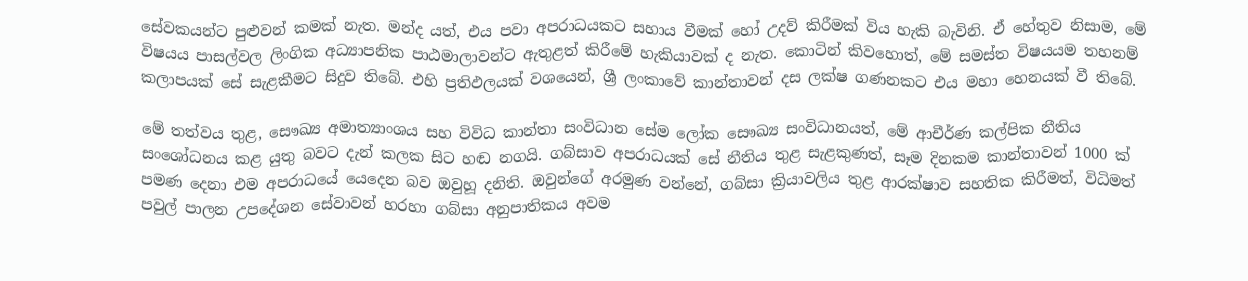සේවකයන්ට පුළුවන් කමක් නැත. මන්ද යත්, එය පවා අපරාධයකට සහාය වීමක් හෝ උදව් කිරීමක් විය හැකි බැවිනි. ඒ හේතුව නිසාම, මේ විෂයය පාසල්වල ලිංගික අධ්‍යාපනික පාඨමාලාවන්ට ඇතුළත් කිරීමේ හැකියාවක් ද නැත. කොටින් කිවහොත්, මේ සමස්ත විෂයයම තහනම් කලාපයක් සේ සැළකීමට සිදුව තිබේ. එහි ප්‍රතිඵලයක් වශයෙන්, ශ්‍රී ලංකාවේ කාන්තාවන් දස ලක්ෂ ගණනකට එය මහා හෙනයක් වී තිබේ.

මේ තත්වය තුළ, සෞඛ්‍ය අමාත්‍යාංශය සහ විවිධ කාන්තා සංවිධාන සේම ලෝක සෞඛ්‍ය සංවිධානයත්, මේ ආචීර්ණ කල්පික නීතිය සංශෝධනය කළ යුතු බවට දැන් කලක සිට හඬ නගයි. ගබ්සාව අපරාධයක් සේ නීතිය තුළ සැළකුණත්, සෑම දිනකම කාන්තාවන් 1000 ක් පමණ දෙනා එම අපරාධයේ යෙදෙන බව ඔවුහූ දනිති. ඔවුන්ගේ අරමුණ වන්නේ, ගබ්සා ක්‍රියාවලිය තුළ ආරක්ෂාව සහතික කිරීමත්, විධිමත් පවුල් පාලන උපදේශන සේවාවන් හරහා ගබ්සා අනුපාතිකය අවම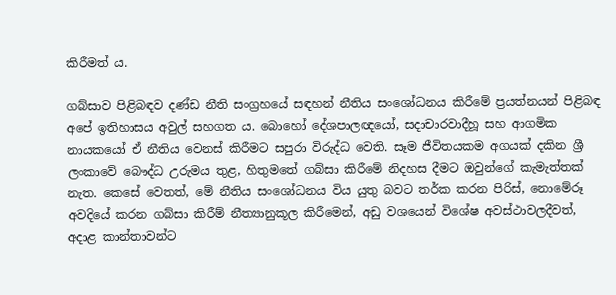කිරීමත් ය.

ගබ්සාව පිළිබඳව දණ්ඩ නීති සංග්‍රහයේ සඳහන් නීතිය සංශෝධනය කිරීමේ ප්‍රයත්නයන් පිළිබඳ අපේ ඉතිහාසය අවුල් සහගත ය. බොහෝ දේශපාලඥයෝ, සදාචාරවාදීහූ සහ ආගමික නායකයෝ ඒ නීතිය වෙනස් කිරීමට සපුරා විරුද්ධ වෙති. සෑම ජීවිතයකම අගයක් දකින ශ්‍රී ලංකාවේ බෞද්ධ උරුමය තුළ, හිතුමතේ ගබ්සා කිරීමේ නිදහස දීමට ඔවුන්ගේ කැමැත්තක් නැත. කෙසේ වෙතත්, මේ නීතිය සංශෝධනය විය යුතු බවට තර්ක කරන පිරිස්, නොමේරූ අවදියේ කරන ගබ්සා කිරීම් නීත්‍යානුකූල කිරීමෙන්, අඩු වශයෙන් විශේෂ අවස්ථාවලදීවත්, අදාළ කාන්තාවන්ට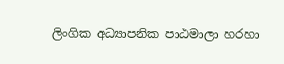ලිංගික අධ්‍යාපනික පාඨමාලා හරහා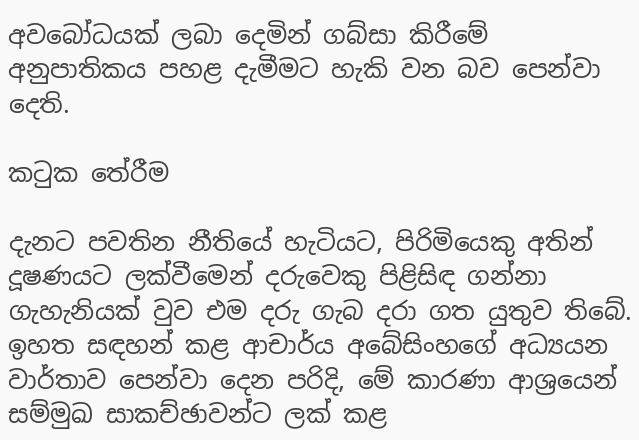අවබෝධයක් ලබා දෙමින් ගබ්සා කිරීමේ අනුපාතිකය පහළ දැමීමට හැකි වන බව පෙන්වා දෙති.

කටුක තේරීම

දැනට පවතින නීතියේ හැටියට, පිරිමියෙකු අතින් දූෂණයට ලක්වීමෙන් දරුවෙකු පිළිසිඳ ගන්නා ගැහැනියක් වුව එම දරු ගැබ දරා ගත යුතුව තිබේ. ඉහත සඳහන් කළ ආචාර්ය අබේසිංහගේ අධ්‍යයන වාර්තාව පෙන්වා දෙන පරිදි, මේ කාරණා ආශ්‍රයෙන් සම්මුඛ සාකච්ඡාවන්ට ලක් කළ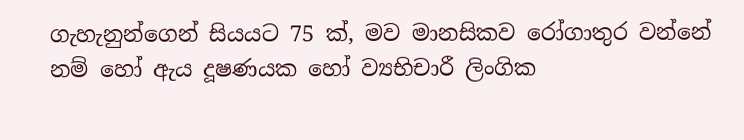ගැහැනුන්ගෙන් සියයට 75 ක්, මව මානසිකව රෝගාතුර වන්නේ නම් හෝ ඇය දූෂණයක හෝ ව්‍යභිචාරී ලිංගික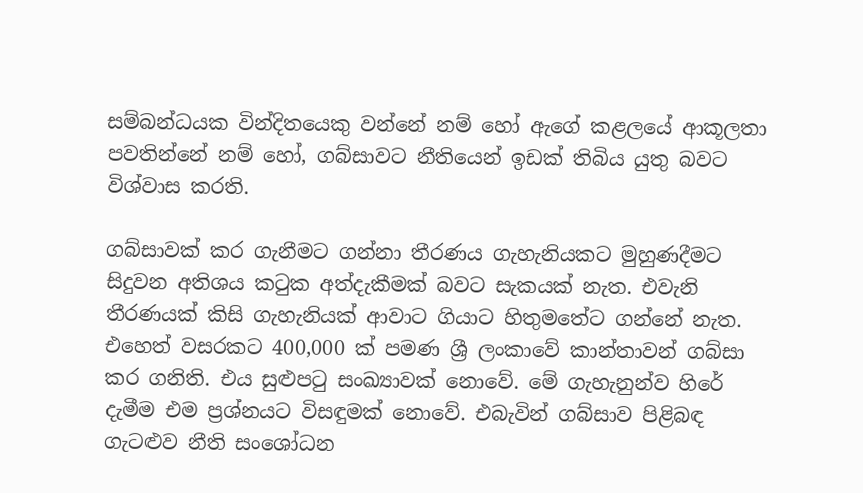සම්බන්ධයක වින්දිතයෙකු වන්නේ නම් හෝ ඇගේ කළලයේ ආකූලතා පවතින්නේ නම් හෝ, ගබ්සාවට නීතියෙන් ඉඩක් තිබිය යුතු බවට විශ්වාස කරති.

ගබ්සාවක් කර ගැනීමට ගන්නා තීරණය ගැහැනියකට මුහුණදීමට සිදුවන අතිශය කටුක අත්දැකීමක් බවට සැකයක් නැත. එවැනි තීරණයක් කිසි ගැහැනියක් ආවාට ගියාට හිතුමතේට ගන්නේ නැත. එහෙත් වසරකට 400,000 ක් පමණ ශ්‍රී ලංකාවේ කාන්තාවන් ගබ්සා කර ගනිති. එය සුළුපටු සංඛ්‍යාවක් නොවේ. මේ ගැහැනුන්ව හිරේ දැමීම එම ප්‍රශ්නයට විසඳුමක් නොවේ. එබැවින් ගබ්සාව පිළිබඳ ගැටළුව නීති සංශෝධන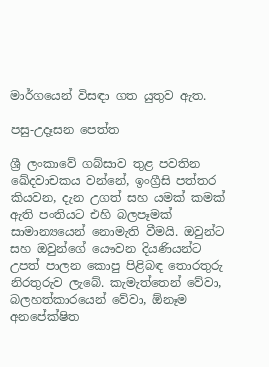මාර්ගයෙන් විසඳා ගත යුතුව ඇත.

පසු-උදෑසන පෙත්ත

ශ්‍රී ලංකාවේ ගබ්සාව තුළ පවතින ඛේදවාචකය වන්නේ, ඉංග්‍රීසි පත්තර කියවන, දැන උගත් සහ යමක් කමක් ඇති පංතියට එහි බලපෑමක් සාමාන්‍යයෙන් නොමැති වීමයි. ඔවුන්ට සහ ඔවුන්ගේ යෞවන දියණියන්ට උපත් පාලන කොපු පිළිබඳ තොරතුරු නිරතුරුව ලැබේ. කැමැත්තෙන් වේවා, බලහත්කාරයෙන් වේවා, ඕනෑම අනපේක්ෂිත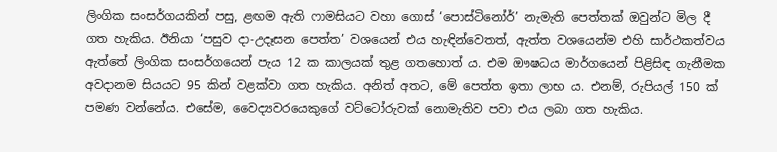ලිංගික සංසර්ගයකින් පසු, ළඟම ඇති ෆාමසියට වහා ගොස් ‘පොස්ටිනෝර්’ නැමැති පෙත්තක් ඔවුන්ට මිල දී ගත හැකිය. ඊනියා ‘පසුව දා-උදෑසන පෙත්ත’ වශයෙන් එය හැඳින්වෙතත්, ඇත්ත වශයෙන්ම එහි සාර්ථකත්වය ඇත්තේ ලිංගික සංසර්ගයෙන් පැය 12 ක කාලයක් තුළ ගතහොත් ය. එම ඖෂධය මාර්ගයෙන් පිළිසිඳ ගැනීමක අවදානම සියයට 95 කින් වළක්වා ගත හැකිය. අනිත් අතට, මේ පෙත්ත ඉතා ලාභ ය. එනම්, රුපියල් 150 ක් පමණ වන්නේය. එසේම, වෛද්‍යවරයෙකුගේ වට්ටෝරුවක් නොමැතිව පවා එය ලබා ගත හැකිය.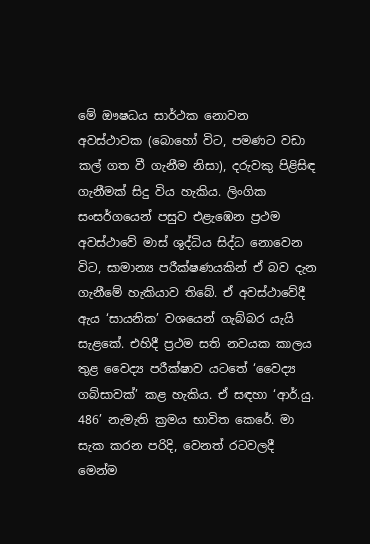මේ ඖෂධය සාර්ථක නොවන අවස්ථාවක (බොහෝ විට, පමණට වඩා කල් ගත වී ගැනීම නිසා), දරුවකු පිළිසිඳ ගැනීමක් සිදු විය හැකිය. ලිංගික සංසර්ගයෙන් පසුව එළැඹෙන ප්‍රථම අවස්ථාවේ මාස් ශුද්ධිය සිද්ධ නොවෙන විට, සාමාන්‍ය පරීක්ෂණයකින් ඒ බව දැන ගැනීමේ හැකියාව තිබේ. ඒ අවස්ථාවේදී ඇය ‘සායනික’ වශයෙන් ගැබ්බර යැයි සැළකේ. එහිදී ප්‍රථම සති නවයක කාලය තුළ වෛද්‍ය පරීක්ෂාව යටතේ ‘වෛද්‍ය ගබ්සාවක්’ කළ හැකිය. ඒ සඳහා ‘ආර්.යු. 486’ නැමැති ක්‍රමය භාවිත කෙරේ. මා සැක කරන පරිදි, වෙනත් රටවලදී මෙන්ම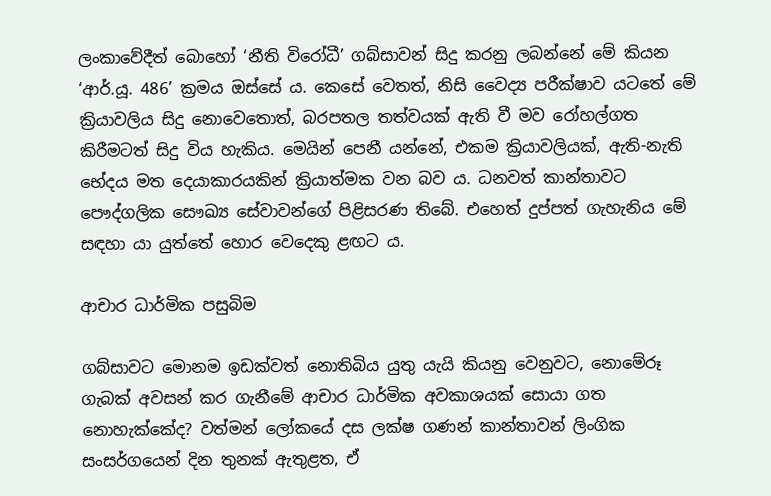ලංකාවේදීත් බොහෝ ‘නීති විරෝධී’ ගබ්සාවන් සිදු කරනු ලබන්නේ මේ කියන ‘ආර්.යූ. 486’ ක්‍රමය ඔස්සේ ය. කෙසේ වෙතත්, නිසි වෛද්‍ය පරීක්ෂාව යටතේ මේ ක්‍රියාවලිය සිදු නොවෙතොත්, බරපතල තත්වයක් ඇති වී මව රෝහල්ගත කිරීමටත් සිදු විය හැකිය. මෙයින් පෙනී යන්නේ, එකම ක්‍රියාවලියක්, ඇති-නැති භේදය මත දෙයාකාරයකින් ක්‍රියාත්මක වන බව ය. ධනවත් කාන්තාවට පෞද්ගලික සෞඛ්‍ය සේවාවන්ගේ පිළිසරණ තිබේ. එහෙත් දුප්පත් ගැහැනිය මේ සඳහා යා යුත්තේ හොර වෙදෙකු ළඟට ය.

ආචාර ධාර්මික පසුබිම

ගබ්සාවට මොනම ඉඩක්වත් නොතිබිය යුතු යැයි කියනු වෙනුවට, නොමේරූ ගැබක් අවසන් කර ගැනීමේ ආචාර ධාර්මික අවකාශයක් සොයා ගත නොහැක්කේද? වත්මන් ලෝකයේ දස ලක්ෂ ගණන් කාන්තාවන් ලිංගික සංසර්ගයෙන් දින තුනක් ඇතුළත, ඒ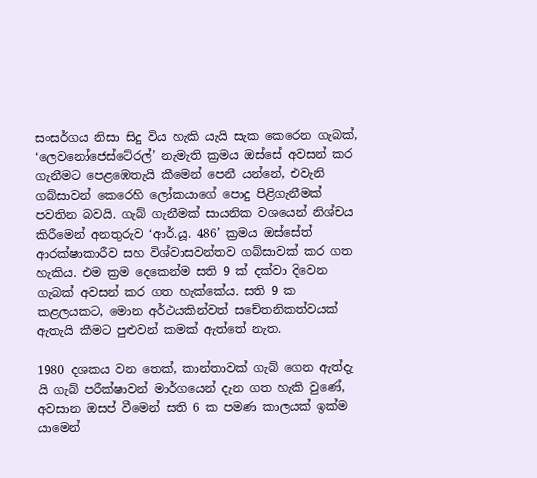සංසර්ගය නිසා සිදු විය හැකි යැයි සැක කෙරෙන ගැබක්, ‘ලෙවනෝජෙස්ටේ‍රල්’ නැමැති ක්‍රමය ඔස්සේ අවසන් කර ගැනීමට පෙළඹෙතැයි කීමෙන් පෙනී යන්නේ, එවැනි ගබ්සාවන් කෙරෙහි ලෝකයාගේ පොදු පිළිගැනීමක් පවතින බවයි. ගැබ් ගැනීමක් සායනික වශයෙන් නිශ්චය කිරීමෙන් අනතුරුව ‘ආර්.යූ. 486’ ක්‍රමය ඔස්සේත් ආරක්ෂාකාරීව සහ විශ්වාසවන්තව ගබ්සාවක් කර ගත හැකිය. එම ක්‍රම දෙකෙන්ම සති 9 ක් දක්වා දිවෙන ගැබක් අවසන් කර ගත හැක්කේය. සති 9 ක කළලයකට, මොන අර්ථයකින්වත් සචේතනිකත්වයක් ඇතැයි කීමට පුළුවන් කමක් ඇත්තේ නැත.

1980 දශකය වන තෙක්, කාන්තාවක් ගැබ් ගෙන ඇත්දැ යි ගැබ් පරීක්ෂාවන් මාර්ගයෙන් දැන ගත හැකි වුණේ, අවසාන ඔසප් වීමෙන් සති 6 ක පමණ කාලයක් ඉක්ම යාමෙන්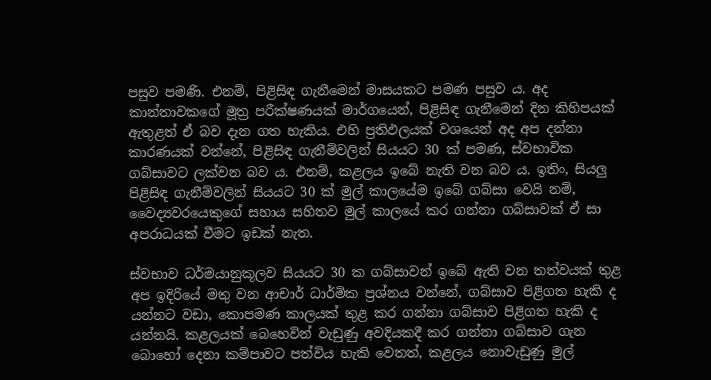පසුව පමණි. එනම්, පිළිසිඳ ගැනීමෙන් මාසයකට පමණ පසුව ය. අද කාන්තාවකගේ මූත්‍ර පරීක්ෂණයක් මාර්ගයෙන්, පිළිසිඳ ගැනීමෙන් දින කිහිපයක් ඇතුළත් ඒ බව දැන ගත හැකිය. එහි ප්‍රතිඵලයක් වශයෙන් අද අප දන්නා කාරණයක් වන්නේ, පිළිසිඳ ගැනීම්වලින් සියයට 30 ක් පමණ, ස්වභාවික ගබ්සාවට ලක්වන බව ය. එනම්, කළලය ඉබේ නැති වන බව ය. ඉතිං, සියලු පිළිසිඳ ගැනීම්වලින් සියයට 30 ක් මුල් කාලයේම ඉබේ ගබ්සා වෙයි නම්, වෛද්‍යවරයෙකුගේ සහාය සහිතව මුල් කාලයේ කර ගන්නා ගබ්සාවක් ඒ සා අපරාධයක් වීමට ඉඩක් නැත.

ස්වභාව ධර්මයානුකූලව සියයට 30 ක ගබ්සාවන් ඉබේ ඇති වන තත්වයක් තුළ අප ඉදිරියේ මතු වන ආචාර් ධාර්මික ප්‍රශ්නය වන්නේ, ගබ්සාව පිළිගත හැකි ද යන්නට වඩා, කොපමණ කාලයක් තුළ කර ගන්නා ගබ්සාව පිළිගත හැකි ද යන්නයි. කළලයක් බෙහෙවින් වැඩුණු අවදියකදී කර ගන්නා ගබ්සාව ගැන බොහෝ දෙනා කම්පාවට පත්විය හැකි වෙතත්, කළලය නොවැඩුණු මුල්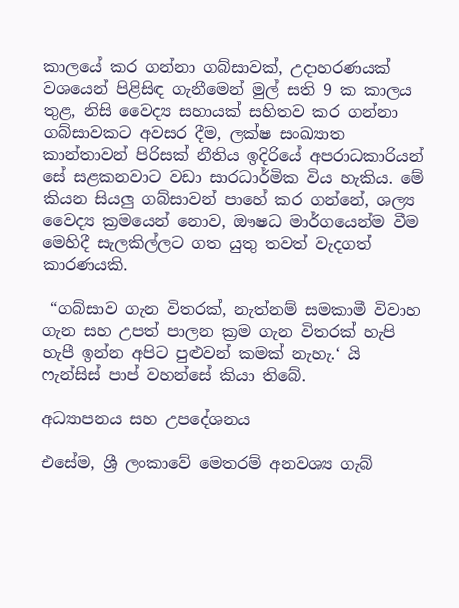කාලයේ කර ගන්නා ගබ්සාවක්, උදාහරණයක් වශයෙන් පිළිසිඳ ගැනීමෙන් මුල් සති 9 ක කාලය තුළ, නිසි වෛද්‍ය සහායක් සහිතව කර ගන්නා ගබ්සාවකට අවසර දීම, ලක්ෂ සංඛ්‍යාත කාන්තාවන් පිරිසක් නීතිය ඉදිරියේ අපරාධකාරියන් සේ සළකනවාට වඩා සාරධාර්මික විය හැකිය. මේ කියන සියලු ගබ්සාවන් පාහේ කර ගන්නේ, ශල්‍ය වෛද්‍ය ක්‍රමයෙන් නොව, ඖෂධ මාර්ගයෙන්ම වීම මෙහිදී සැලකිල්ලට ගත යුතු තවත් වැදගත් කාරණයකි.

 “ගබ්සාව ගැන විතරක්, නැත්නම් සමකාමී විවාහ ගැන සහ උපත් පාලන ක්‍රම ගැන විතරක් හැපි හැපී ඉන්න අපිට පුළුවන් කමක් නැහැ.‘ යි ෆැන්සිස් පාප් වහන්සේ කියා තිබේ.

අධ්‍යාපනය සහ උපදේශනය

එසේම, ශ්‍රී ලංකාවේ මෙතරම් අනවශ්‍ය ගැබ්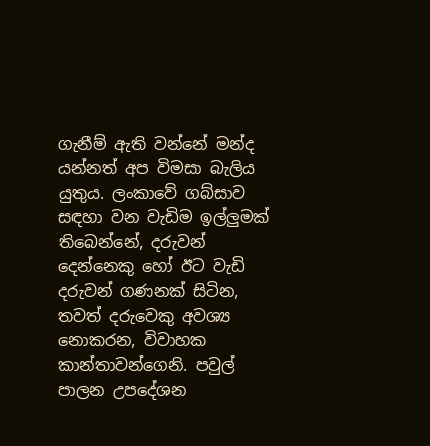ගැනීම් ඇති වන්නේ මන්ද යන්නත් අප විමසා බැලිය යුතුය. ලංකාවේ ගබ්සාව සඳහා වන වැඩිම ඉල්ලුමක් තිබෙන්නේ, දරුවන් දෙන්නෙකු හෝ ඊට වැඩි දරුවන් ගණනක් සිටින, තවත් දරුවෙකු අවශ්‍ය නොකරන, විවාහක කාන්තාවන්ගෙනි. පවුල් පාලන උපදේශන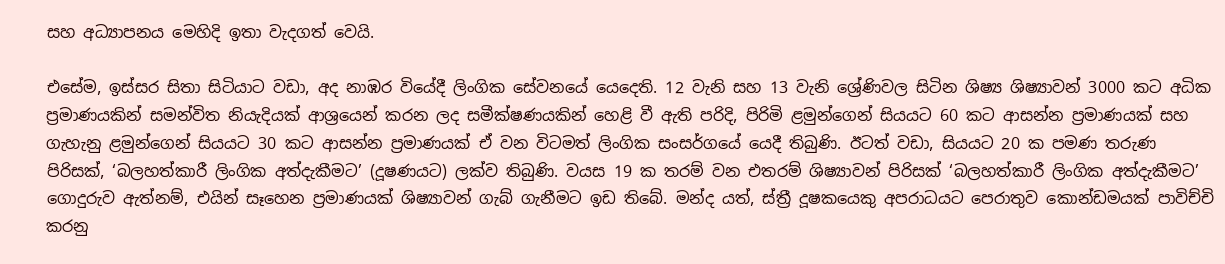සහ අධ්‍යාපනය මෙහිදි ඉතා වැදගත් වෙයි.

එසේම, ඉස්සර සිතා සිටියාට වඩා, අද නාඹර වියේදී ලිංගික සේවනයේ යෙදෙති. 12 වැනි සහ 13 වැනි ශ්‍රේණිවල සිටින ශිෂ්‍ය ශිෂ්‍යාවන් 3000 කට අධික ප්‍රමාණයකින් සමන්විත නියැදියක් ආශ්‍රයෙන් කරන ලද සමීක්ෂණයකින් හෙළි වී ඇති පරිදි, පිරිමි ළමුන්ගෙන් සියයට 60 කට ආසන්න ප්‍රමාණයක් සහ ගැහැනු ළමුන්ගෙන් සියයට 30 කට ආසන්න ප්‍රමාණයක් ඒ වන විටමත් ලිංගික සංසර්ගයේ යෙදී තිබුණි. ඊටත් වඩා, සියයට 20 ක පමණ තරුණ පිරිසක්, ‘බලහත්කාරී ලිංගික අත්දැකීමට’ (දූෂණයට) ලක්ව තිබුණි. වයස 19 ක තරම් වන එතරම් ශිෂ්‍යාවන් පිරිසක් ‘බලහත්කාරී ලිංගික අත්දැකීමට’ ගොදුරුව ඇත්නම්, එයින් සෑහෙන ප්‍රමාණයක් ශිෂ්‍යාවන් ගැබ් ගැනීමට ඉඩ තිබේ. මන්ද යත්, ස්ත්‍රී දූෂකයෙකු අපරාධයට පෙරාතුව කොන්ඩමයක් පාවිච්චි කරනු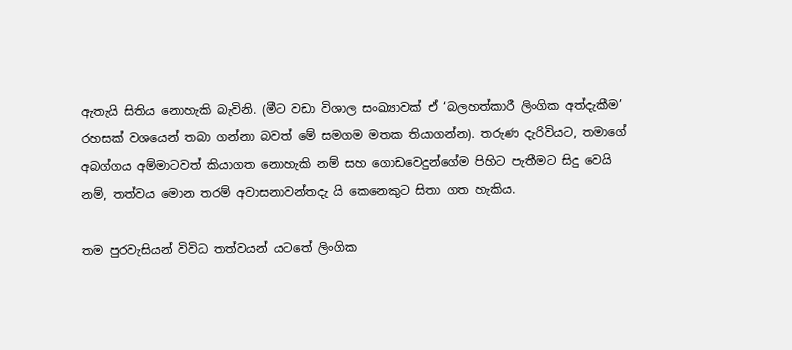ඇතැයි සිතිය නොහැකි බැවිනි. (මීට වඩා විශාල සංඛ්‍යාවක් ඒ ‘බලහත්කාරී ලිංගික අත්දැකීම’ රහසක් වශයෙන් තබා ගන්නා බවත් මේ සමගම මතක තියාගන්න). තරුණ දැරිවියට, තමාගේ අබග්ගය අම්මාටවත් කියාගත නොහැකි නම් සහ ගොඩවෙදුන්ගේම පිහිට පැතීමට සිදු වෙයි නම්, තත්වය මොන තරම් අවාසනාවන්තදැ යි කෙනෙකුට සිතා ගත හැකිය.

තම පුරවැසියන් විවිධ තත්වයන් යටතේ ලිංගික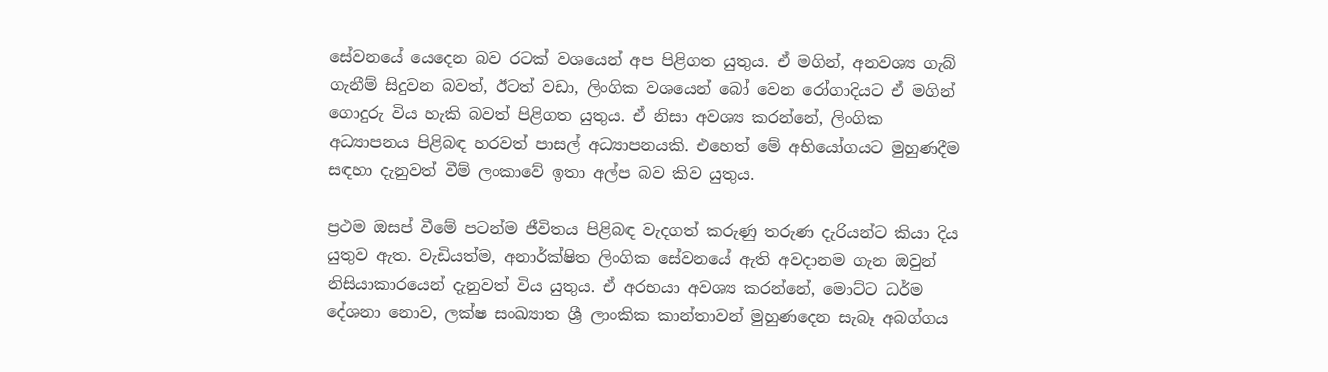සේවනයේ යෙදෙන බව රටක් වශයෙන් අප පිළිගත යුතුය. ඒ මගින්, අනවශ්‍ය ගැබ් ගැනීම් සිදුවන බවත්, ඊටත් වඩා, ලිංගික වශයෙන් බෝ වෙන රෝගාදියට ඒ මගින් ගොදුරු විය හැකි බවත් පිළිගත යුතුය. ඒ නිසා අවශ්‍ය කරන්නේ, ලිංගික අධ්‍යාපනය පිළිබඳ හරවත් පාසල් අධ්‍යාපනයකි. එහෙත් මේ අභියෝගයට මුහුණදීම සඳහා දැනුවත් වීම් ලංකාවේ ඉතා අල්ප බව කිව යුතුය.

ප්‍රථම ඔසප් වීමේ පටන්ම ජීවිතය පිළිබඳ වැදගත් කරුණු තරුණ දැරියන්ට කියා දිය යුතුව ඇත. වැඩියත්ම, අනාර්ක්ෂිත ලිංගික සේවනයේ ඇති අවදානම ගැන ඔවුන් නිසියාකාරයෙන් දැනුවත් විය යුතුය. ඒ අරභයා අවශ්‍ය කරන්නේ, මොට්ට ධර්ම දේශනා නොව, ලක්ෂ සංඛ්‍යාත ශ්‍රී ලාංකික කාන්තාවන් මුහුණදෙන සැබෑ අබග්ගය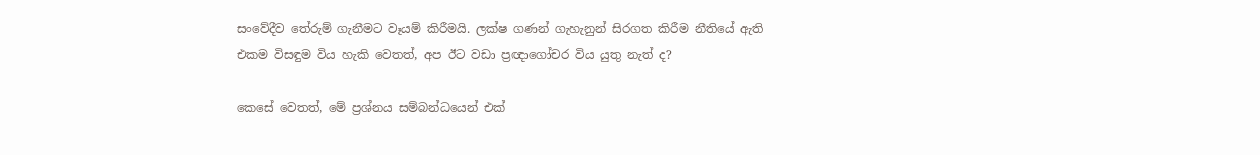සංවේදීව තේරුම් ගැනීමට වෑයම් කිරීමයි. ලක්ෂ ගණන් ගැහැනුන් සිරගත කිරීම නීතියේ ඇති එකම විසඳුම විය හැකි වෙතත්, අප ඊට වඩා ප්‍රඥාගෝචර විය යුතු නැත් ද?

කෙසේ වෙතත්, මේ ප්‍රශ්නය සම්බන්ධයෙන් එක්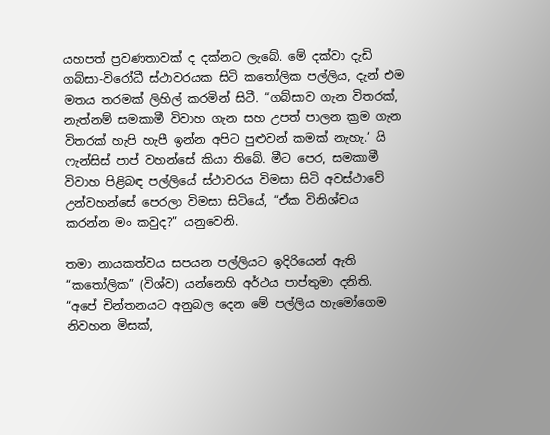යහපත් ප්‍රවණතාවක් ද දක්නට ලැබේ. මේ දක්වා දැඩි ගබ්සා-විරෝධී ස්ථාවරයක සිටි කතෝලික පල්ලිය, දැන් එම මතය තරමක් ලිහිල් කරමින් සිටී. “ගබ්සාව ගැන විතරක්, නැත්නම් සමකාමී විවාහ ගැන සහ උපත් පාලන ක්‍රම ගැන විතරක් හැපි හැපී ඉන්න අපිට පුළුවන් කමක් නැහැ.‘ යි ෆැන්සිස් පාප් වහන්සේ කියා තිබේ. මීට පෙර, සමකාමී විවාහ පිළිබඳ පල්ලියේ ස්ථාවරය විමසා සිටි අවස්ථාවේ උන්වහන්සේ පෙරලා විමසා සිටියේ, “ඒක විනිශ්චය කරන්න මං කවුද?” යනුවෙනි.

තමා නායකත්වය සපයන පල්ලියට ඉදිරියෙන් ඇති “කතෝලික” (විශ්ව) යන්නෙහි අර්ථය පාප්තුමා දනිති. “අපේ චින්තනයට අනුබල දෙන මේ පල්ලිය හැමෝගෙම නිවහන මිසක්,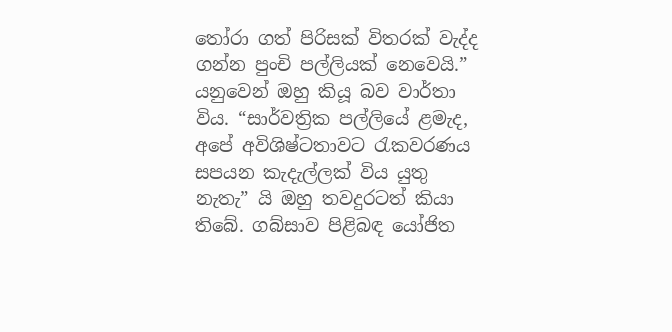තෝරා ගත් පිරිසක් විතරක් වැද්ද ගන්න පුංචි පල්ලියක් නෙවෙයි.” යනුවෙන් ඔහු කියූ බව වාර්තා විය. “සාර්වත්‍රික පල්ලියේ ළමැද, අපේ අවිශිෂ්ටතාවට රැකවරණය සපයන කැදැල්ලක් විය යුතු නැතැ” යි ඔහු තවදුරටත් කියා තිබේ. ගබ්සාව පිළිබඳ යෝජිත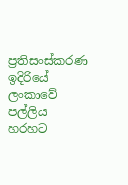ප්‍රතිසංස්කරණ ඉදිරියේ ලංකාවේ පල්ලිය හරහට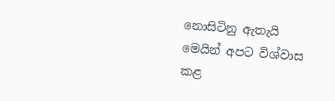නොසිටිනු ඇතැයි මෙයින් අපට විශ්වාස කළ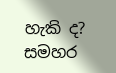හැකි ද? සමහර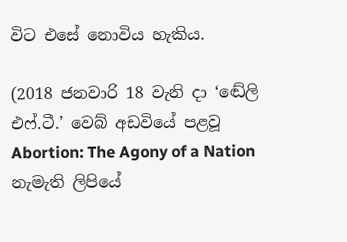විට එසේ නොවිය හැකිය.

(2018 ජනවාරි 18 වැනි දා ‘ඬේලි එෆ්.ටී.’ වෙබ් අඩවියේ පළවූ Abortion: The Agony of a Nation නැමැති ලිපියේ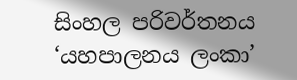සිංහල පරිවර්තනය  ‘යහපාලනය ලංකා’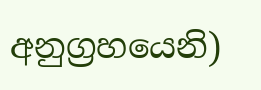අනුග්‍රහයෙනි)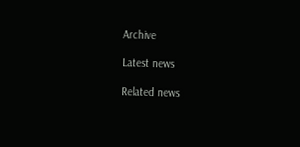Archive

Latest news

Related news